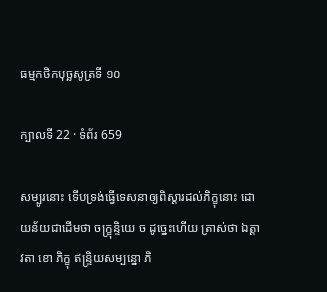ធម្មកថិកបុច្ឆសូត្រទី ១០

ក្បាលទី 22 · ទំព័រ 659

សម្បូរនោះ ទើបទ្រង់ធ្វើទេសនាឲ្យពិស្តារដល់ភិក្ខុនោះ ដោយន័យជាដើមថា ចក្ខ្រុន្ទិយេ ច ដូច្នេះហើយ ត្រាស់ថា ឯត្តាវតា ខោ ភិក្ខុ ឥន្ទ្រិយសម្បន្នោ ភិ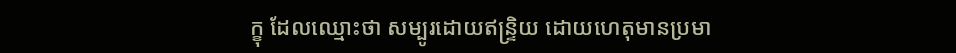ក្ខុ ដែលឈ្មោះថា សម្បូរដោយឥន្ទ្រិយ ដោយហេតុមានប្រមា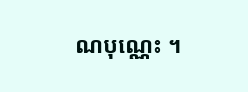ណបុណ្ណេះ ។